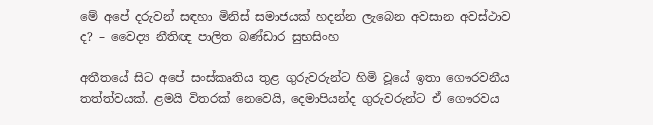මේ අපේ දරුවන් සඳහා මිනිස් සමාජයක් හදන්න ලැබෙන අවසාන අවස්ථාව ද? – වෛද්‍ය නීතිඥ පාලිත බණ්ඩාර සුභසිංහ

අතීතයේ සිට අපේ සංස්කෘතිය තුළ ගුරුවරුන්ට හිමි වූයේ ඉතා ගෞරවනීය තත්ත්වයක්. ළමයි විතරක් නෙවෙයි, දෙමාපියන්ද ගුරුවරුන්ට ඒ ගෞරවය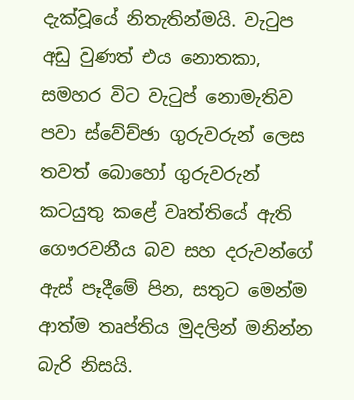දැක්වූයේ නිතැතින්මයි. වැටුප අඩු වුණත් එය නොතකා, සමහර විට වැටුප් නොමැතිව පවා ස්වේච්ඡා ගුරුවරුන් ලෙස තවත් බොහෝ ගුරුවරුන් කටයුතු කළේ වෘත්තියේ ඇති ගෞරවනීය බව සහ දරුවන්ගේ ඇස් පෑදීමේ පින, සතුට මෙන්ම ආත්ම තෘප්තිය මුදලින් මනින්න බැරි නිසයි.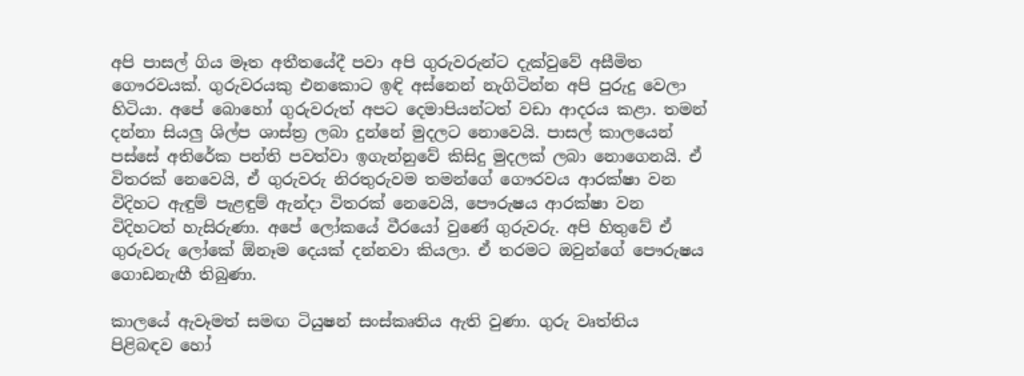අපි පාසල් ගිය මෑත අතීතයේදී පවා අපි ගුරුවරුන්ට දැක්වුවේ අසීමිත ගෞරවයක්. ගුරුවරයකු එනකොට ඉඳි අස්නෙන් නැගිටින්න අපි පුරුදු වෙලා හිටියා. අපේ බොහෝ ගුරුවරුත් අපට දෙමාපියන්ටත් වඩා ආදරය කළා. තමන් දන්නා සියලු ශිල්ප ශාස්ත්‍ර ලබා දුන්නේ මුදලට නොවෙයි. පාසල් කාලයෙන් පස්සේ අතිරේක පන්ති පවත්වා ඉගැන්නුවේ කිසිදු මුදලක් ලබා නොගෙනයි. ඒ විතරක් නෙවෙයි, ඒ ගුරුවරු නිරතුරුවම තමන්ගේ ගෞරවය ආරක්ෂා වන විදිහට ඇඳුම් පැළඳුම් ඇන්දා විතරක් නෙවෙයි, පෞරුෂය ආරක්ෂා වන විදිහටත් හැසිරුණා. අපේ ලෝකයේ වීරයෝ වුණේ ගුරුවරු. අපි හිතුවේ ඒ ගුරුවරු ලෝකේ ඕනෑම දෙයක් දන්නවා කියලා. ඒ තරමට ඔවුන්ගේ පෞරුෂය ගොඩනැඟී තිබුණා.

කාලයේ ඇවෑමත් සමඟ ටියුෂන් සංස්කෘතිය ඇති වුණා. ගුරු වෘත්තිය පිළිබඳව හෝ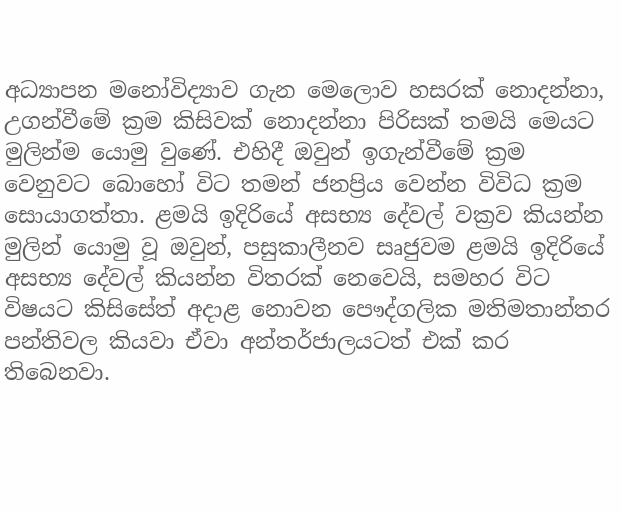අධ්‍යාපන මනෝවිද්‍යාව ගැන මෙලොව හසරක් නොදන්නා, උගන්වීමේ ක්‍රම කිසිවක් නොදන්නා පිරිසක් තමයි මෙයට මුලින්ම යොමු වුණේ. එහිදී ඔවුන් ඉගැන්වීමේ ක්‍රම වෙනුවට බොහෝ විට තමන් ජනප්‍රිය වෙන්න විවිධ ක්‍රම සොයාගත්තා. ළමයි ඉදිරියේ අසභ්‍ය දේවල් වක්‍රව කියන්න මුලින් යොමු වූ ඔවුන්, පසුකාලීනව සෘජුවම ළමයි ඉදිරියේ අසභ්‍ය දේවල් කියන්න විතරක් නෙවෙයි, සමහර විට විෂයට කිසිසේත් අදාළ නොවන පෞද්ගලික මතිමතාන්තර පන්තිවල කියවා ඒවා අන්තර්ජාලයටත් එක් කර තිබෙනවා.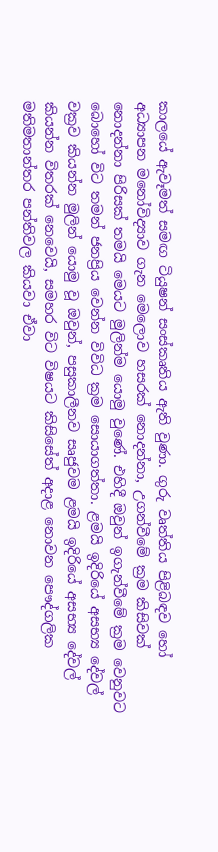කාලයේ ඇවෑමත් සමඟ ටියුෂන් සංස්කෘතිය ඇති වුණා. ගුරු වෘත්තිය පිළිබඳව හෝ අධ්‍යාපන මනෝවිද්‍යාව ගැන මෙලොව හසරක් නොදන්නා, උගන්වීමේ ක්‍රම කිසිවක් නොදන්නා පිරිසක් තමයි මෙයට මුලින්ම යොමු වුණේ. එහිදී ඔවුන් ඉගැන්වීමේ ක්‍රම වෙනුවට බොහෝ විට තමන් ජනප්‍රිය වෙන්න විවිධ ක්‍රම සොයාගත්තා. ළමයි ඉදිරියේ අසභ්‍ය දේවල් වක්‍රව කියන්න මුලින් යොමු වූ ඔවුන්, පසුකාලීනව සෘජුවම ළමයි ඉදිරියේ අසභ්‍ය දේවල් කියන්න විතරක් නෙවෙයි, සමහර විට විෂයට කිසිසේත් අදාළ නොවන පෞද්ගලික මතිමතාන්තර පන්තිවල කියවා ඒවා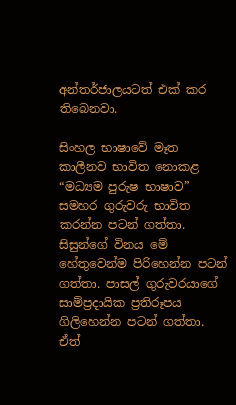අන්තර්ජාලයටත් එක් කර තිබෙනවා.

සිංහල භාෂාවේ මෑත කාලීනව භාවිත නොකළ “මධ්‍යම පුරුෂ භාෂාව” සමහර ගුරුවරු භාවිත කරන්න පටන් ගත්තා. සිසුන්ගේ විනය මේ හේතුවෙන්ම පිරිහෙන්න පටන් ගත්තා. පාසල් ගුරුවරයාගේ සාම්ප්‍රදායික ප්‍රතිරූපය ගිලිහෙන්න පටන් ගත්තා. ඒත්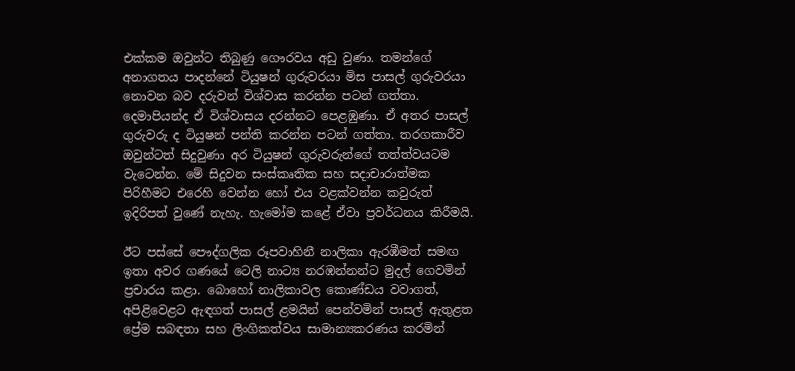එක්කම ඔවුන්ට තිබුණු ගෞරවය අඩු වුණා. තමන්ගේ අනාගතය පාදන්නේ ටියුෂන් ගුරුවරයා මිස පාසල් ගුරුවරයා නොවන බව දරුවන් විශ්වාස කරන්න පටන් ගත්තා. දෙමාපියන්ද ඒ විශ්වාසය දරන්නට පෙළඹුණා. ඒ අතර පාසල් ගුරුවරු ද ටියුෂන් පන්ති කරන්න පටන් ගත්තා. තරගකාරීව ඔවුන්ටත් සිදුවුණා අර ටියුෂන් ගුරුවරුන්ගේ තත්ත්වයටම වැටෙන්න. මේ සිදුවන සංස්කෘතික සහ සදාචාරාත්මක පිරිහීමට එරෙහි වෙන්න හෝ එය වළක්වන්න කවුරුත් ඉදිරිපත් වුණේ නැහැ. හැමෝම කළේ ඒවා ප්‍රවර්ධනය කිරීමයි.

ඊට පස්සේ පෞද්ගලික රූපවාහිනී නාලිකා ඇරඹීමත් සමඟ ඉතා අවර ගණයේ ටෙලි නාට්‍ය නරඹන්නන්ට මුදල් ගෙවමින් ප්‍රචාරය කළා. බොහෝ නාලිකාවල කොණ්ඩය වවාගත්, අපිළිවෙළට ඇඳගත් පාසල් ළමයින් පෙන්වමින් පාසල් ඇතුළත ප්‍රේම සබඳතා සහ ලිංගිකත්වය සාමාන්‍යකරණය කරමින්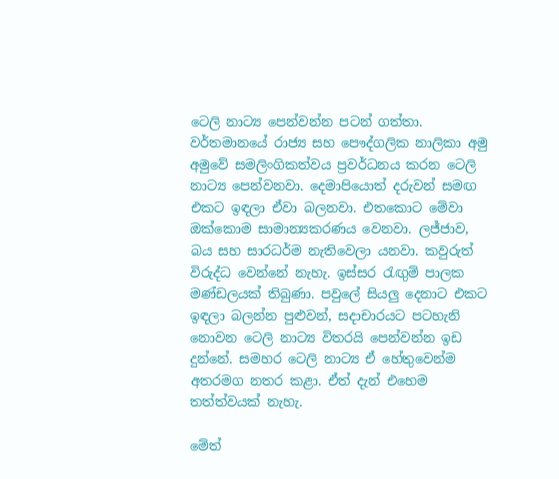ටෙලි නාට්‍ය පෙන්වන්න පටන් ගත්තා. වර්තමානයේ රාජ්‍ය සහ පෞද්ගලික නාලිකා අමු අමුවේ සමලිංගිකත්වය ප්‍රවර්ධනය කරන ටෙලි නාට්‍ය පෙන්වනවා. දෙමාපියොත් දරුවන් සමඟ එකට ඉඳලා ඒවා බලනවා. එතකොට මේවා ඔක්කොම සාමාන්‍යකරණය වෙනවා. ලජ්ජාව, බය සහ සාරධර්ම නැතිවෙලා යනවා. කවුරුත් විරුද්ධ වෙන්නේ නැහැ. ඉස්සර රැඟුම් පාලක මණ්ඩලයක් තිබුණා. පවුලේ සියලු දෙනාට එකට ඉඳලා බලන්න පුළුවන්, සදාචාරයට පටහැනි නොවන ටෙලි නාට්‍ය විතරයි පෙන්වන්න ඉඩ දුන්නේ. සමහර ටෙලි නාට්‍ය ඒ හේතුවෙන්ම අතරමග නතර කළා. ඒත් දැන් එහෙම තත්ත්වයක් නැහැ.

මේත්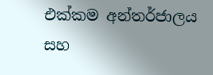එක්කම අන්තර්ජාලය සහ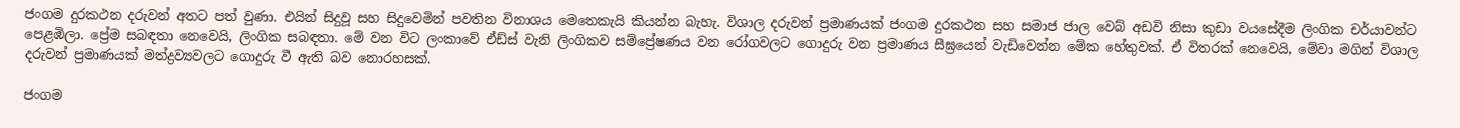ජංගම දුරකථන දරුවන් අතට පත් වුණා. එයින් සිදුවූ සහ සිදුවෙමින් පවතින විනාශය මෙතෙකැයි කියන්න බැහැ. විශාල දරුවන් ප්‍රමාණයක් ජංගම දුරකථන සහ සමාජ ජාල වෙබ් අඩවි නිසා කුඩා වයසේදීම ලිංගික චර්යාවන්ට පෙළඹිලා. ප්‍රේම සබඳතා නෙවෙයි, ලිංගික සබඳතා. මේ වන විට ලංකාවේ ඒඩ්ස් වැනි ලිංගිකව සම්ප්‍රේෂණය වන රෝගවලට ගොදුරු වන ප්‍රමාණය සීඝ්‍රයෙන් වැඩිවෙන්න මේක හේතුවක්. ඒ විතරක් නෙවෙයි, මේවා මගින් විශාල දරුවන් ප්‍රමාණයක් මත්ද්‍රව්‍යවලට ගොදුරු වී ඇති බව නොරහසක්.

ජංගම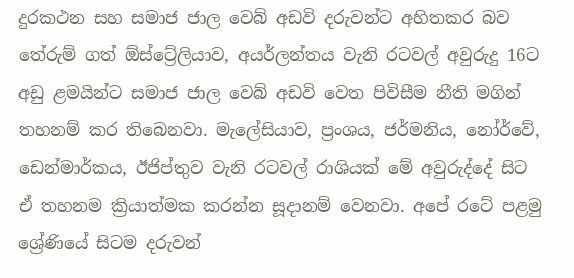දුරකථන සහ සමාජ ජාල වෙබ් අඩවි දරුවන්ට අහිතකර බව තේරුම් ගත් ඕස්ට්‍රේලියාව, අයර්ලන්තය වැනි රටවල් අවුරුදු 16ට අඩු ළමයින්ට සමාජ ජාල වෙබ් අඩවි වෙත පිවිසීම නීති මගින් තහනම් කර තිබෙනවා. මැලේසියාව, ප්‍රංශය, ජර්මනිය, නෝර්වේ, ඩෙන්මාර්කය, ඊජිප්තුව වැනි රටවල් රාශියක් මේ අවුරුද්දේ සිට ඒ තහනම ක්‍රියාත්මක කරන්න සූදානම් වෙනවා. අපේ රටේ පළමු ශ්‍රේණියේ සිටම දරුවන්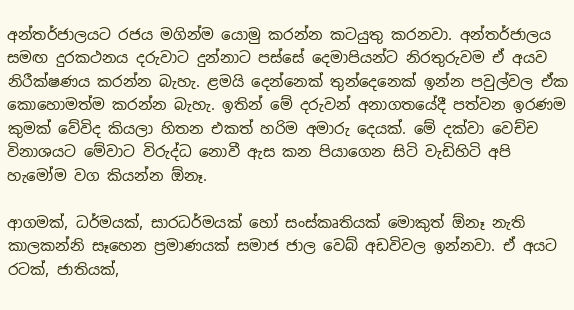අන්තර්ජාලයට රජය මගින්ම යොමු කරන්න කටයුතු කරනවා. අන්තර්ජාලය සමඟ දුරකථනය දරුවාට දුන්නාට පස්සේ දෙමාපියන්ට නිරතුරුවම ඒ අයව නිරීක්ෂණය කරන්න බැහැ. ළමයි දෙන්නෙක් තුන්දෙනෙක් ඉන්න පවුල්වල ඒක කොහොමත්ම කරන්න බැහැ. ඉතින් මේ දරුවන් අනාගතයේදී පත්වන ඉරණම කුමක් වේවිද කියලා හිතන එකත් හරිම අමාරු දෙයක්. මේ දක්වා වෙච්ච විනාශයට මේවාට විරුද්ධ නොවී ඇස කන පියාගෙන සිටි වැඩිහිටි අපි හැමෝම වග කියන්න ඕනෑ.

ආගමක්, ධර්මයක්, සාරධර්මයක් හෝ සංස්කෘතියක් මොකුත් ඕනෑ නැති කාලකන්නි සෑහෙන ප්‍රමාණයක් සමාජ ජාල වෙබ් අඩවිවල ඉන්නවා. ඒ අයට රටක්, ජාතියක්,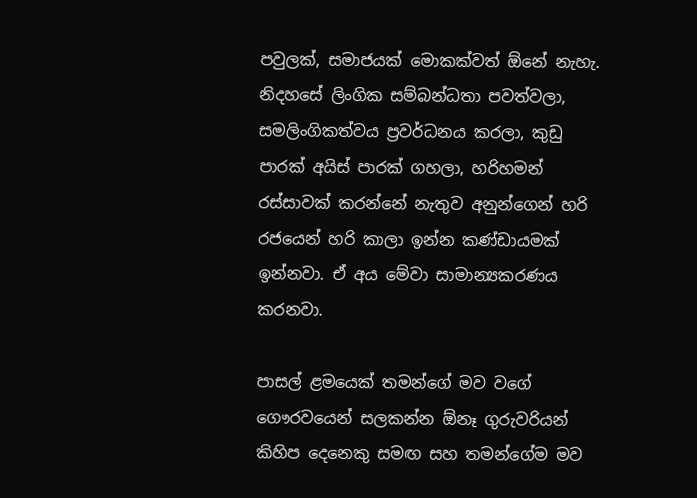පවුලක්, සමාජයක් මොකක්වත් ඕනේ නැහැ. නිදහසේ ලිංගික සම්බන්ධතා පවත්වලා, සමලිංගිකත්වය ප්‍රවර්ධනය කරලා, කුඩු පාරක් අයිස් පාරක් ගහලා, හරිහමන් රස්සාවක් කරන්නේ නැතුව අනුන්ගෙන් හරි රජයෙන් හරි කාලා ඉන්න කණ්ඩායමක් ඉන්නවා. ඒ අය මේවා සාමාන්‍යකරණය කරනවා.

පාසල් ළමයෙක් තමන්ගේ මව වගේ ගෞරවයෙන් සලකන්න ඕනෑ ගුරුවරියන් කිහිප දෙනෙකු සමඟ සහ තමන්ගේම මව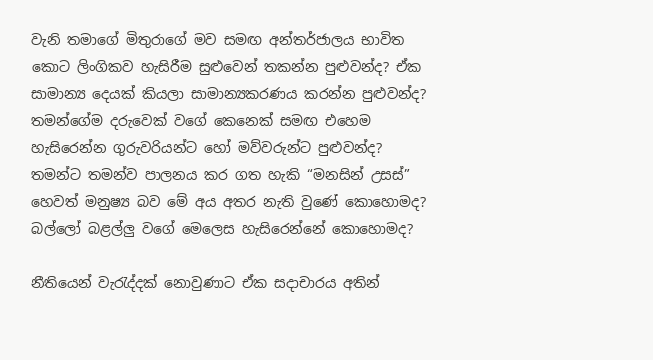වැනි තමාගේ මිතුරාගේ මව සමඟ අන්තර්ජාලය භාවිත කොට ලිංගිකව හැසිරීම සුළුවෙන් තකන්න පුළුවන්ද? ඒක සාමාන්‍ය දෙයක් කියලා සාමාන්‍යකරණය කරන්න පුළුවන්ද? තමන්ගේම දරුවෙක් වගේ කෙනෙක් සමඟ එහෙම හැසිරෙන්න ගුරුවරියන්ට හෝ මව්වරුන්ට පුළුවන්ද? තමන්ට තමන්ව පාලනය කර ගත හැකි “මනසින් උසස්” හෙවත් මනුෂ්‍ය බව මේ අය අතර නැති වුණේ කොහොමද? බල්ලෝ බළල්ලු වගේ මෙලෙස හැසිරෙන්නේ කොහොමද?

නීතියෙන් වැරැද්දක් නොවුණාට ඒක සදාචාරය අතින්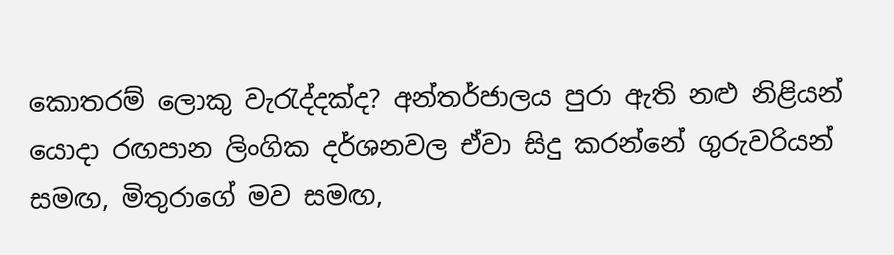කොතරම් ලොකු වැරැද්දක්ද? අන්තර්ජාලය පුරා ඇති නළු නිළියන් යොදා රඟපාන ලිංගික දර්ශනවල ඒවා සිදු කරන්නේ ගුරුවරියන් සමඟ, මිතුරාගේ මව සමඟ,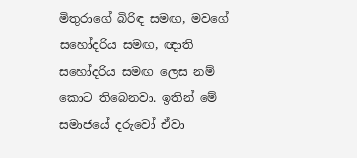මිතුරාගේ බිරිඳ සමඟ, මවගේ සහෝදරිය සමඟ, ඥාති සහෝදරිය සමඟ ලෙස නම් කොට තිබෙනවා. ඉතින් මේ සමාජයේ දරුවෝ ඒවා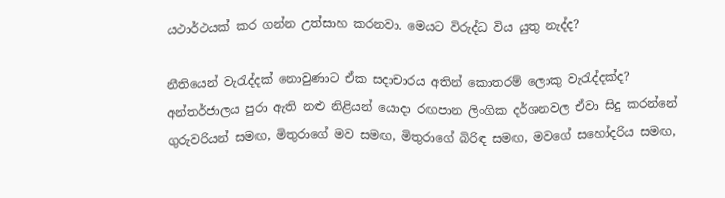යථාර්ථයක් කර ගන්න උත්සාහ කරනවා. මෙයට විරුද්ධ විය යුතු නැද්ද?

නීතියෙන් වැරැද්දක් නොවුණාට ඒක සදාචාරය අතින් කොතරම් ලොකු වැරැද්දක්ද? අන්තර්ජාලය පුරා ඇති නළු නිළියන් යොදා රඟපාන ලිංගික දර්ශනවල ඒවා සිදු කරන්නේ ගුරුවරියන් සමඟ, මිතුරාගේ මව සමඟ, මිතුරාගේ බිරිඳ සමඟ, මවගේ සහෝදරිය සමඟ,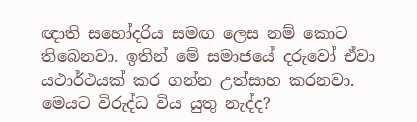ඥාති සහෝදරිය සමඟ ලෙස නම් කොට තිබෙනවා. ඉතින් මේ සමාජයේ දරුවෝ ඒවා යථාර්ථයක් කර ගන්න උත්සාහ කරනවා. මෙයට විරුද්ධ විය යුතු නැද්ද?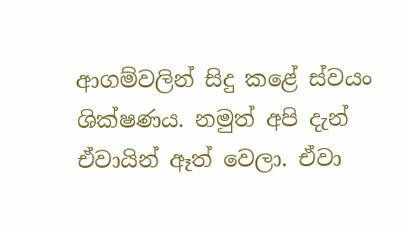ආගම්වලින් සිදු කළේ ස්වයං ශික්ෂණය. නමුත් අපි දැන් ඒවායින් ඈත් වෙලා. ඒවා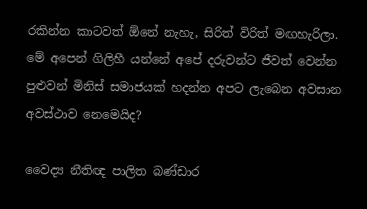රකින්න කාටවත් ඕනේ නැහැ, සිරිත් විරිත් මඟහැරිලා. මේ අපෙන් ගිලිහී යන්නේ අපේ දරුවන්ට ජීවත් වෙන්න පුළුවන් මිනිස් සමාජයක් හදන්න අපට ලැබෙන අවසාන අවස්ථාව නෙමෙයිද?

වෛද්‍ය නීතිඥ පාලිත බණ්ඩාර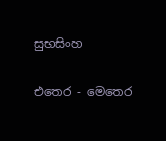සුභසිංහ

එතෙර - මෙතෙර